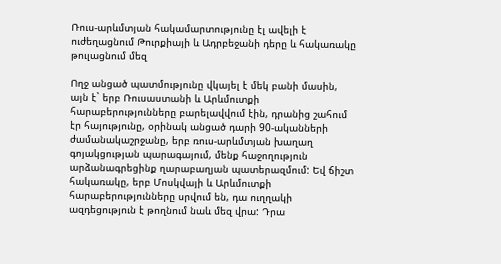Ռուս-արևմտյան հակամարտությունը էլ ավելի է ուժեղացնում Թուրքիայի և Ադրբեջանի դերը և հակառակը թուլացնում մեզ

Ողջ անցած պատմությունը վկայել է մեկ բանի մասին, այն է` երբ Ռուսաստանի և Արևմուտքի հարաբերությունները բարելավվում էին, դրանից շահում էր հայությունը, օրինակ անցած դարի 90-ականների ժամանակաշրջանը, երբ ռուս-արևմտյան խաղաղ գոյակցության պարագայում, մենք հաջողություն արձանագրեցինք ղարաբաղյան պատերազմում: Եվ ճիշտ հակառակը, երբ Մոսկվայի և Արևմուտքի հարաբերությունները սրվում են, դա ուղղակի ազդեցություն է թողնում նաև մեզ վրա: Դրա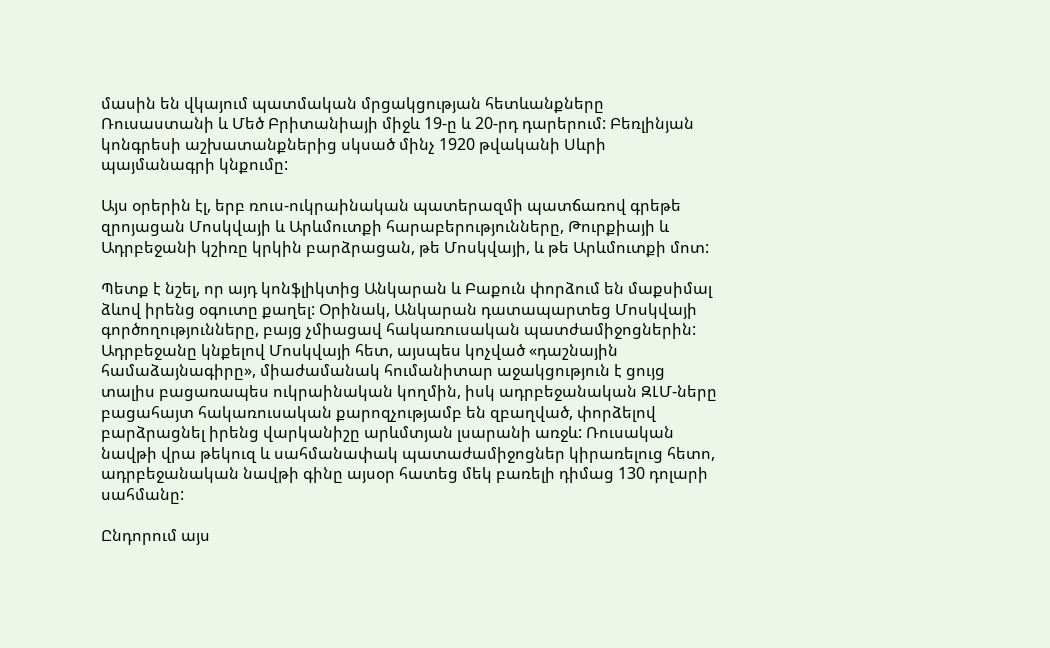մասին են վկայում պատմական մրցակցության հետևանքները Ռուսաստանի և Մեծ Բրիտանիայի միջև 19-ը և 20-րդ դարերում: Բեռլինյան կոնգրեսի աշխատանքներից սկսած մինչ 1920 թվականի Սևրի պայմանագրի կնքումը:

Այս օրերին էլ, երբ ռուս-ուկրաինական պատերազմի պատճառով գրեթե զրոյացան Մոսկվայի և Արևմուտքի հարաբերությունները, Թուրքիայի և Ադրբեջանի կշիռը կրկին բարձրացան, թե Մոսկվայի, և թե Արևմուտքի մոտ:

Պետք է նշել, որ այդ կոնֆլիկտից Անկարան և Բաքուն փորձում են մաքսիմալ ձևով իրենց օգուտը քաղել: Օրինակ, Անկարան դատապարտեց Մոսկվայի գործողությունները, բայց չմիացավ հակառուսական պատժամիջոցներին: Ադրբեջանը կնքելով Մոսկվայի հետ, այսպես կոչված «դաշնային համաձայնագիրը», միաժամանակ հումանիտար աջակցություն է ցույց տալիս բացառապես ուկրաինական կողմին, իսկ ադրբեջանական ԶԼՄ-ները բացահայտ հակառուսական քարոզչությամբ են զբաղված, փորձելով բարձրացնել իրենց վարկանիշը արևմտյան լսարանի առջև: Ռուսական նավթի վրա թեկուզ և սահմանափակ պատաժամիջոցներ կիրառելուց հետո, ադրբեջանական նավթի գինը այսօր հատեց մեկ բառելի դիմաց 130 դոլարի սահմանը:

Ընդորում այս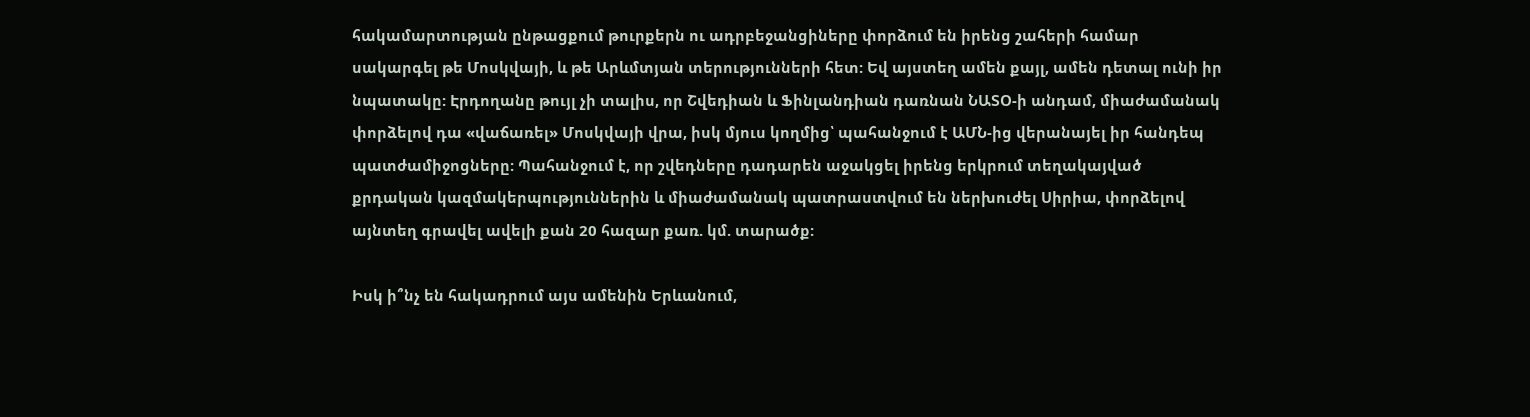հակամարտության ընթացքում թուրքերն ու ադրբեջանցիները փորձում են իրենց շահերի համար սակարգել թե Մոսկվայի, և թե Արևմտյան տերությունների հետ: Եվ այստեղ ամեն քայլ, ամեն դետալ ունի իր նպատակը: Էրդողանը թույլ չի տալիս, որ Շվեդիան և Ֆինլանդիան դառնան ՆԱՏՕ-ի անդամ, միաժամանակ փորձելով դա «վաճառել» Մոսկվայի վրա, իսկ մյուս կողմից՝ պահանջում է ԱՄՆ-ից վերանայել իր հանդեպ պատժամիջոցները: Պահանջում է, որ շվեդները դադարեն աջակցել իրենց երկրում տեղակայված քրդական կազմակերպություններին և միաժամանակ պատրաստվում են ներխուժել Սիրիա, փորձելով այնտեղ գրավել ավելի քան 20 հազար քառ. կմ. տարածք:

Իսկ ի՞նչ են հակադրում այս ամենին Երևանում,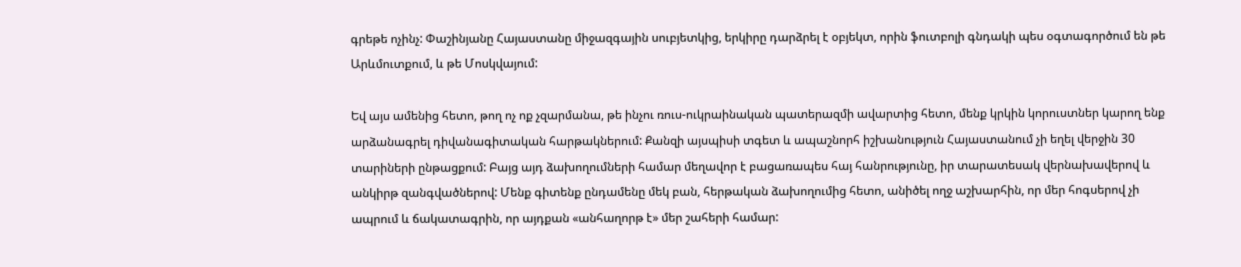գրեթե ոչինչ: Փաշինյանը Հայաստանը միջազգային սուբյետկից, երկիրը դարձրել է օբյեկտ, որին ֆուտբոլի գնդակի պես օգտագործում են թե Արևմուտքում, և թե Մոսկվայում:

Եվ այս ամենից հետո, թող ոչ ոք չզարմանա, թե ինչու ռուս-ուկրաինական պատերազմի ավարտից հետո, մենք կրկին կորուստներ կարող ենք արձանագրել դիվանագիտական հարթակներում: Քանզի այսպիսի տգետ և ապաշնորհ իշխանություն Հայաստանում չի եղել վերջին 30 տարիների ընթացքում: Բայց այդ ձախողումների համար մեղավոր է բացառապես հայ հանրությունը, իր տարատեսակ վերնախավերով և անկիրթ զանգվածներով: Մենք գիտենք ընդամենը մեկ բան, հերթական ձախողումից հետո, անիծել ողջ աշխարհին, որ մեր հոգսերով չի ապրում և ճակատագրին, որ այդքան «անհաղորթ է» մեր շահերի համար: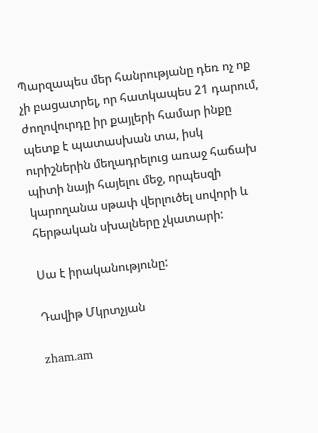Պարզապես մեր հանրությանը դեռ ոչ ոք չի բացատրել, որ հատկապես 21 դարում, ժողովուրդը իր քայլերի համար ինքը պետք է պատասխան տա, իսկ ուրիշներին մեղադրելուց առաջ հաճախ պիտի նայի հայելու մեջ, որպեսզի կարողանա սթափ վերլուծել սովորի և հերթական սխալները չկատարի:

Սա է իրականությունը:

Դավիթ Մկրտչյան

zham.am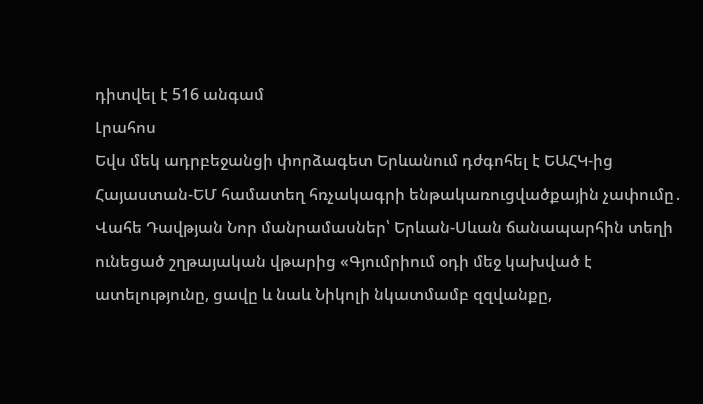դիտվել է 516 անգամ
Լրահոս
Եվս մեկ ադրբեջանցի փորձագետ Երևանում դժգոհել է ԵԱՀԿ-ից Հայաստան-ԵՄ համատեղ հռչակագրի ենթակառուցվածքային չափումը․ Վահե Դավթյան Նոր մանրամասներ՝ Երևան-Սևան ճանապարհին տեղի ունեցած շղթայական վթարից «Գյումրիում օդի մեջ կախված է ատելությունը, ցավը և նաև Նիկոլի նկատմամբ զզվանքը,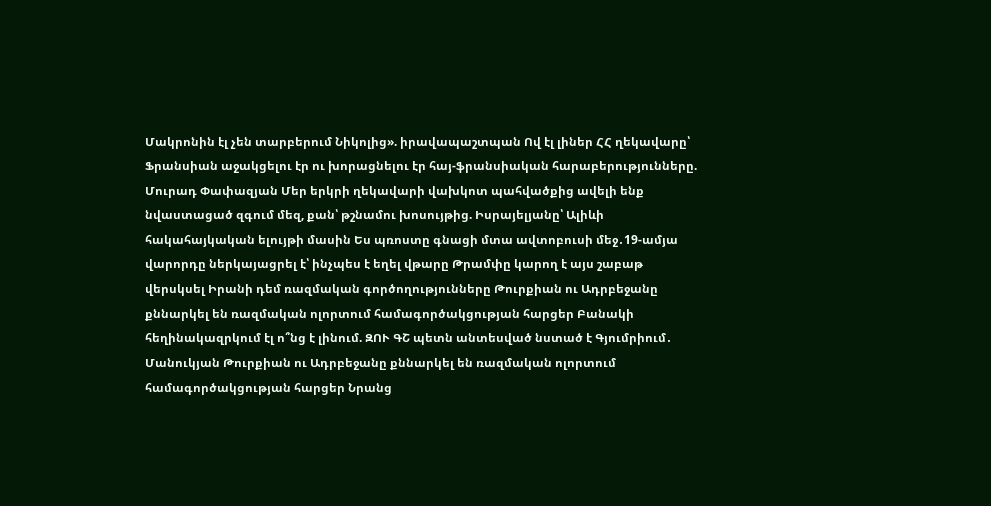Մակրոնին էլ չեն տարբերում Նիկոլից». իրավապաշտպան Ով էլ լիներ ՀՀ ղեկավարը՝ Ֆրանսիան աջակցելու էր ու խորացնելու էր հայ-ֆրանսիական հարաբերությունները. Մուրադ Փափազյան Մեր երկրի ղեկավարի վախկոտ պահվածքից ավելի ենք նվաստացած զգում մեզ, քան՝ թշնամու խոսույթից. Իսրայելյանը՝ Ալիևի հակահայկական ելույթի մասին Ես պռոստը գնացի մտա ավտոբուսի մեջ․19-ամյա վարորդը ներկայացրել է՝ ինչպես է եղել վթարը Թրամփը կարող է այս շաբաթ վերսկսել Իրանի դեմ ռազմական գործողությունները Թուրքիան ու Ադրբեջանը քննարկել են ռազմական ոլորտում համագործակցության հարցեր Բանակի հեղինակազրկում էլ ո՞նց է լինում. ԶՈՒ ԳՇ պետն անտեսված նստած է Գյումրիում․ Մանուկյան Թուրքիան ու Ադրբեջանը քննարկել են ռազմական ոլորտում համագործակցության հարցեր Նրանց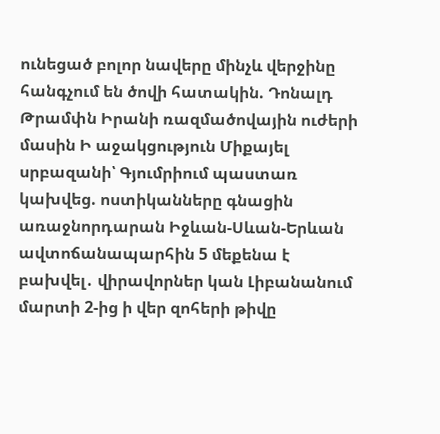ունեցած բոլոր նավերը մինչև վերջինը հանգչում են ծովի հատակին. Դոնալդ Թրամփն Իրանի ռազմածովային ուժերի մասին Ի աջակցություն Միքայել սրբազանի՝ Գյումրիում պաստառ կախվեց. ոստիկանները գնացին առաջնորդարան Իջևան-Սևան-Երևան ավտոճանապարհին 5 մեքենա է բախվել․ վիրավորներ կան Լիբանանում մարտի 2-ից ի վեր զոհերի թիվը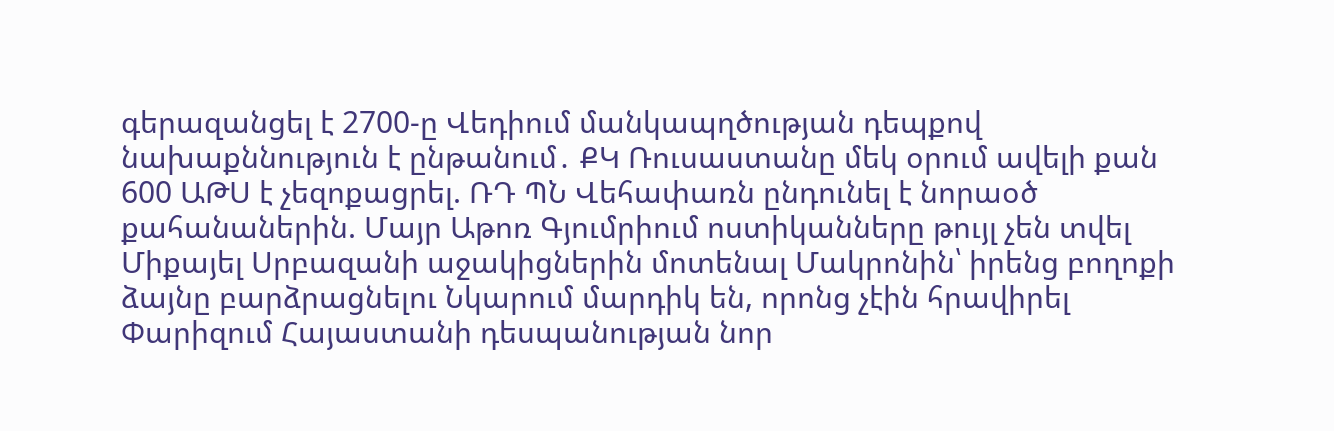գերազանցել է 2700-ը Վեդիում մանկապղծության դեպքով նախաքննություն է ընթանում․ ՔԿ Ռուսաստանը մեկ օրում ավելի քան 600 ԱԹՍ է չեզոքացրել. ՌԴ ՊՆ Վեհափառն ընդունել է նորաօծ քահանաներին. Մայր Աթոռ Գյումրիում ոստիկանները թույլ չեն տվել Միքայել Սրբազանի աջակիցներին մոտենալ Մակրոնին՝ իրենց բողոքի ձայնը բարձրացնելու Նկարում մարդիկ են, որոնց չէին հրավիրել Փարիզում Հայաստանի դեսպանության նոր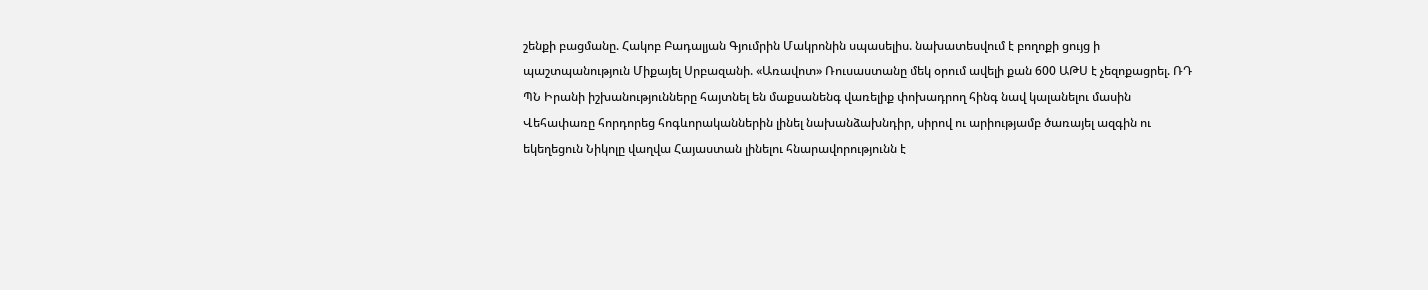շենքի բացմանը. Հակոբ Բադալյան Գյումրին Մակրոնին սպասելիս. նախատեսվում է բողոքի ցույց ի պաշտպանություն Միքայել Սրբազանի. «Առավոտ» Ռուսաստանը մեկ օրում ավելի քան 600 ԱԹՍ է չեզոքացրել. ՌԴ ՊՆ Իրանի իշխանությունները հայտնել են մաքսանենգ վառելիք փոխադրող հինգ նավ կալանելու մասին Վեհափառը հորդորեց հոգևորականներին լինել նախանձախնդիր, սիրով ու արիությամբ ծառայել ազգին ու եկեղեցուն Նիկոլը վաղվա Հայաստան լինելու հնարավորությունն է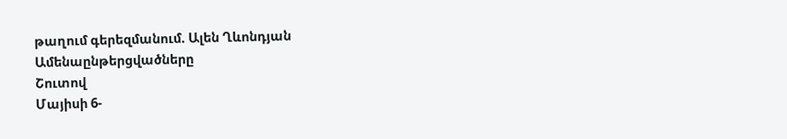թաղում գերեզմանում. Ալեն Ղևոնդյան
Ամենաընթերցվածները
Շուտով
Մայիսի 6-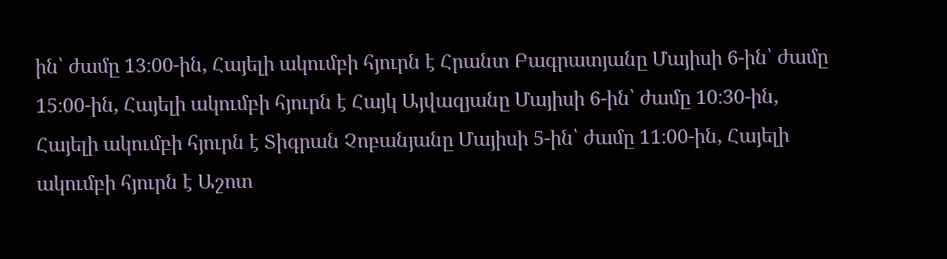ին՝ ժամը 13։00-ին, Հայելի ակումբի հյուրն է Հրանտ Բագրատյանը Մայիսի 6-ին՝ ժամը 15։00-ին, Հայելի ակումբի հյուրն է Հայկ Այվազյանը Մայիսի 6-ին՝ ժամը 10։30-ին, Հայելի ակումբի հյուրն է Տիգրան Չոբանյանը Մայիսի 5-ին՝ ժամը 11։00-ին, Հայելի ակումբի հյուրն է Աշոտ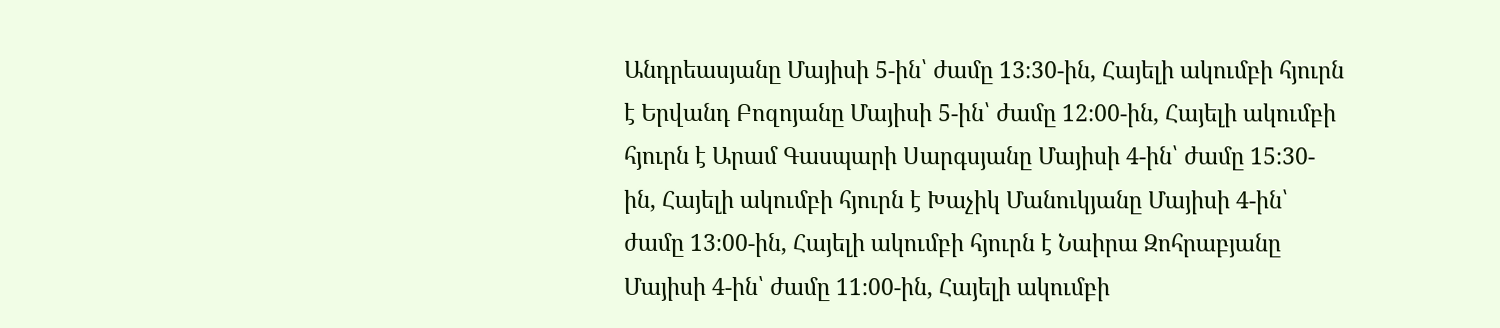Անդրեասյանը Մայիսի 5-ին՝ ժամը 13։30-ին, Հայելի ակումբի հյուրն է Երվանդ Բոզոյանը Մայիսի 5-ին՝ ժամը 12։00-ին, Հայելի ակումբի հյուրն է Արամ Գասպարի Սարգսյանը Մայիսի 4-ին՝ ժամը 15։30-ին, Հայելի ակումբի հյուրն է Խաչիկ Մանուկյանը Մայիսի 4-ին՝ ժամը 13։00-ին, Հայելի ակումբի հյուրն է Նաիրա Զոհրաբյանը Մայիսի 4-ին՝ ժամը 11։00-ին, Հայելի ակումբի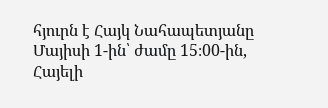հյուրն է Հայկ Նահապետյանը Մայիսի 1-ին՝ ժամը 15։00-ին, Հայելի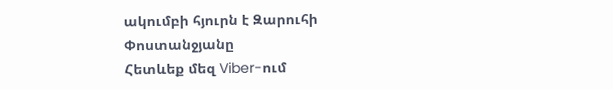ակումբի հյուրն է Զարուհի Փոստանջյանը
Հետևեք մեզ Viber-ում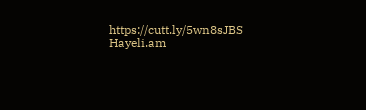https://cutt.ly/5wn8sJBS
Hayeli.am